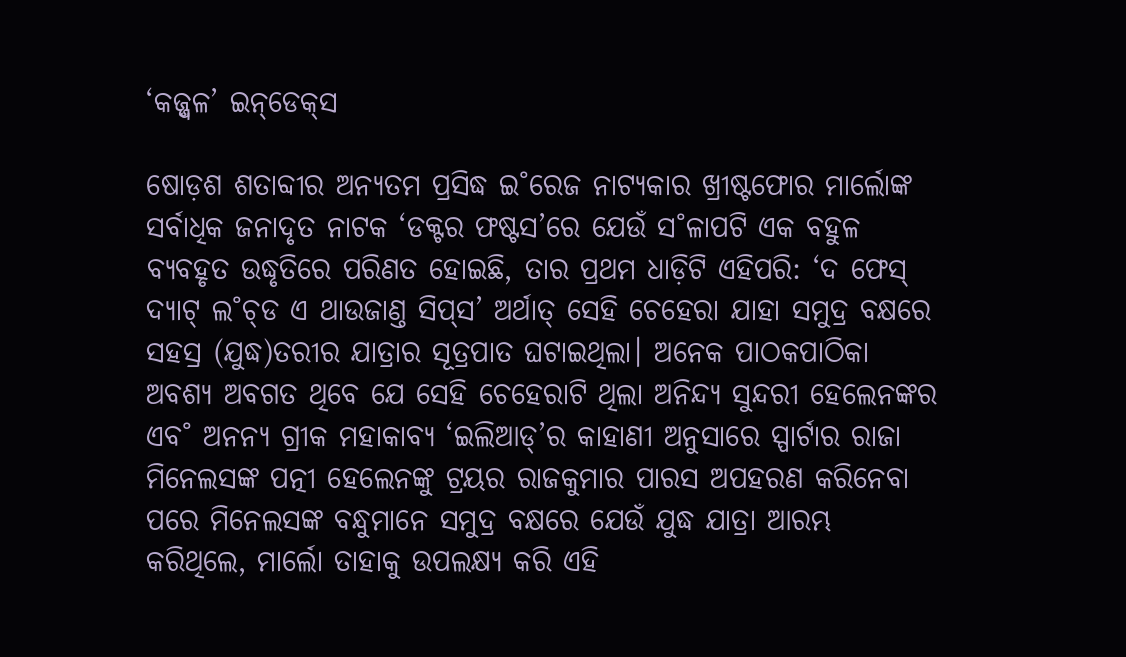‘କଜ୍ଜ୍ୱଳ’ ଇନ୍‌ଡେକ୍‌ସ

ଷୋଡ଼ଶ ଶତାବ୍ଦୀର ଅନ୍ୟତମ ପ୍ରସିଦ୍ଧ ଇ˚ରେଜ ନାଟ୍ୟକାର ଖ୍ରୀଷ୍ଟଫୋର ମାର୍ଲୋଙ୍କ ସର୍ବାଧିକ ଜନାଦୃତ ନାଟକ ‘ଡକ୍ଟର ଫଷ୍ଟସ’ରେ ଯେଉଁ ସ˚ଳାପଟି ଏକ ବହୁଳ ବ୍ୟବହୃତ ଉଦ୍ଧୃତିରେ ପରିଣତ ହୋଇଛି, ତାର ପ୍ରଥମ ଧାଡ଼ିଟି ଏହିପରି: ‘ଦ ଫେସ୍‌ ଦ୍ୟାଟ୍‌ ଲ˚ଚ୍‌ଡ ଏ ଥାଉଜାଣ୍ତ ସିପ୍‌ସ’ ଅର୍ଥାତ୍‌ ସେହି ଚେହେରା ଯାହା ସମୁଦ୍ର ବକ୍ଷରେ ସହସ୍ର (ଯୁଦ୍ଧ)ତରୀର ଯାତ୍ରାର ସୂତ୍ରପାତ ଘଟାଇଥିଲା। ଅନେକ ପାଠକପାଠିକା ଅବଶ୍ୟ ଅବଗତ ଥିବେ ଯେ ସେହି ଚେହେରାଟି ଥିଲା ଅନିନ୍ଦ୍ୟ ସୁନ୍ଦରୀ ହେଲେନଙ୍କର ଏବ˚ ଅନନ୍ୟ ଗ୍ରୀକ ମହାକାବ୍ୟ ‘ଇଲିଆଡ୍‌’ର କାହାଣୀ ଅନୁସାରେ ସ୍ପାର୍ଟାର ରାଜା ମିନେଲସଙ୍କ ପତ୍ନୀ ହେଲେନଙ୍କୁ ଟ୍ରୟର ରାଜକୁମାର ପାରସ ଅପହରଣ କରିନେବା ପରେ ମିନେଲସଙ୍କ ବନ୍ଧୁମାନେ ସମୁଦ୍ର ବକ୍ଷରେ ଯେଉଁ ଯୁଦ୍ଧ ଯାତ୍ରା ଆରମ୍ଭ କରିଥିଲେ, ମାର୍ଲୋ ତାହାକୁ ଉପଲକ୍ଷ୍ୟ କରି ଏହି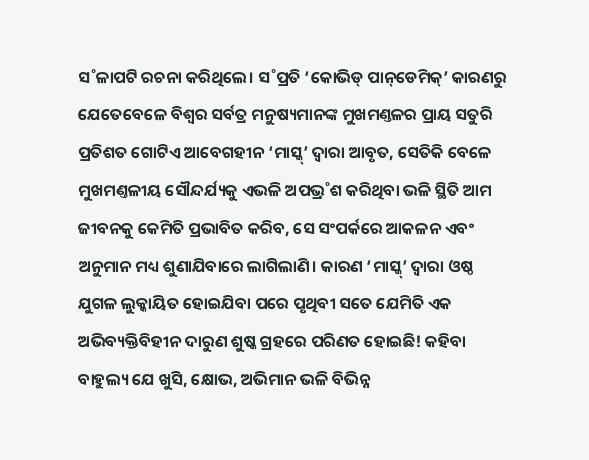ସ˚ଳାପଟି ରଚନା କରିଥିଲେ। ସ˚ପ୍ରତି ‘କୋଭିଡ୍‌ ପାନ୍‌ଡେମିକ୍‌’ କାରଣରୁ ଯେତେବେଳେ ବିଶ୍ବର ସର୍ବତ୍ର ମନୁଷ୍ୟମାନଙ୍କ ମୁଖମଣ୍ତଳର ପ୍ରାୟ ସତୁରି ପ୍ରତିଶତ ଗୋଟିଏ ଆବେଗହୀନ ‘ମାସ୍କ୍‌’ ଦ୍ବାରା ଆବୃତ, ସେତିକି ବେଳେ ମୁଖମଣ୍ତଳୀୟ ସୌନ୍ଦର୍ଯ୍ୟକୁ ଏଭଳି ଅପଭ୍ର˚ଶ କରିଥିବା ଭଳି ସ୍ଥିତି ଆମ ଜୀବନକୁ କେମିତି ପ୍ରଭାବିତ କରିବ, ସେ ସଂପର୍କରେ ଆକଳନ ଏବଂ ଅନୁମାନ ମଧ୍ୟ ଶୁଣାଯିବାରେ ଲାଗିଲାଣି। କାରଣ ‘ମାସ୍କ୍‌’ ଦ୍ବାରା ଓଷ୍ଠ ଯୁଗଳ ଲୁକ୍କାୟିତ ହୋଇଯିବା ପରେ ପୃଥିବୀ ସତେ ଯେମିତି ଏକ ଅଭିବ୍ୟକ୍ତିବିହୀନ ଦାରୁଣ ଶୁଷ୍କ ଗ୍ରହରେ ପରିଣତ ହୋଇଛି! କହିବା ବାହୁଲ୍ୟ ଯେ ଖୁସି, କ୍ଷୋଭ, ଅଭିମାନ ଭଳି ବିଭିନ୍ନ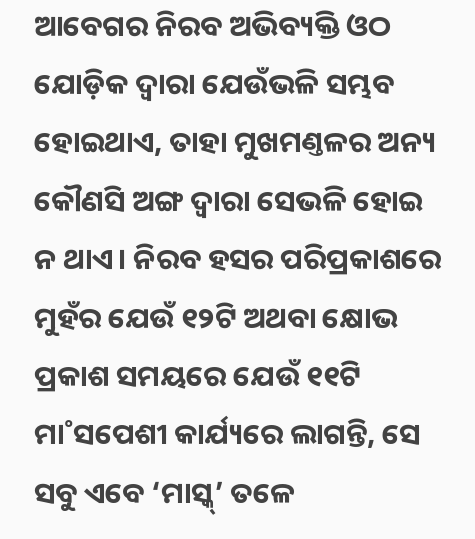ଆବେଗର ନିରବ ଅଭିବ୍ୟକ୍ତି ଓଠ ଯୋଡ଼ିକ ଦ୍ବାରା ଯେଉଁଭଳି ସମ୍ଭବ ହୋଇଥାଏ, ତାହା ମୁଖମଣ୍ତଳର ଅନ୍ୟ କୌଣସି ଅଙ୍ଗ ଦ୍ବାରା ସେଭଳି ହୋଇ ନ ଥାଏ। ନିରବ ହସର ପରିପ୍ରକାଶରେ ମୁହଁର ଯେଉଁ ୧୨ଟି ଅଥବା କ୍ଷୋଭ ପ୍ରକାଶ ସମୟରେ ଯେଉଁ ୧୧ଟି ମା˚ସପେଶୀ କାର୍ଯ୍ୟରେ ଲାଗନ୍ତି, ସେ ସବୁ ଏବେ ‘ମାସ୍କ୍‌’ ତଳେ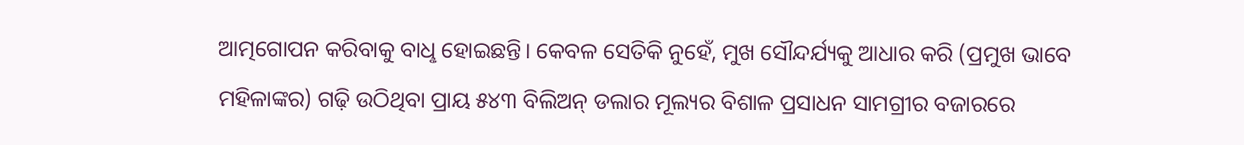ଆତ୍ମଗୋପନ କରିବାକୁ ବାଧୢ ହୋଇଛନ୍ତି। କେବଳ ସେତିକି ନୁହେଁ, ମୁଖ ସୌନ୍ଦର୍ଯ୍ୟକୁ ଆଧାର କରି (ପ୍ରମୁଖ ଭାବେ ମହିଳାଙ୍କର) ଗଢ଼ି ଉଠିଥିବା ପ୍ରାୟ ୫୪୩ ବିଲିଅନ୍‌ ଡଲାର ମୂଲ୍ୟର ବିଶାଳ ପ୍ରସାଧନ ସାମଗ୍ରୀର ବଜାରରେ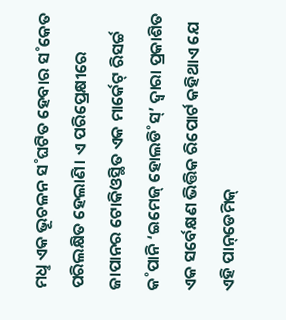ମଧୢ ଏକ ଭୂଚଳନ ସ˚ଘଟିତ ହେବାର ସ˚କେତ ପରିଲକ୍ଷିତ ହେଲାଣି। ଏ ପରିପ୍ରେକ୍ଷୀରେ ଜାପାନର ଟୋକିଓସ୍ଥିତ ଏକ ମାର୍କେଟ୍‌ ରିସର୍ଚ୍ଚ କ˚ପାନି ‘ଇମେଜ୍‌ ହୋଲଡି˚ସ୍‌’ ଦ୍ବାରା ପ୍ରକାଶିତ ଏକ ସର୍ବେକ୍ଷଣ ଭିତ୍ତିକ ରିପୋର୍ଟ କହିଥାଏ ଯେ ଏହି ପାନ୍‌ଡେମିକ୍‌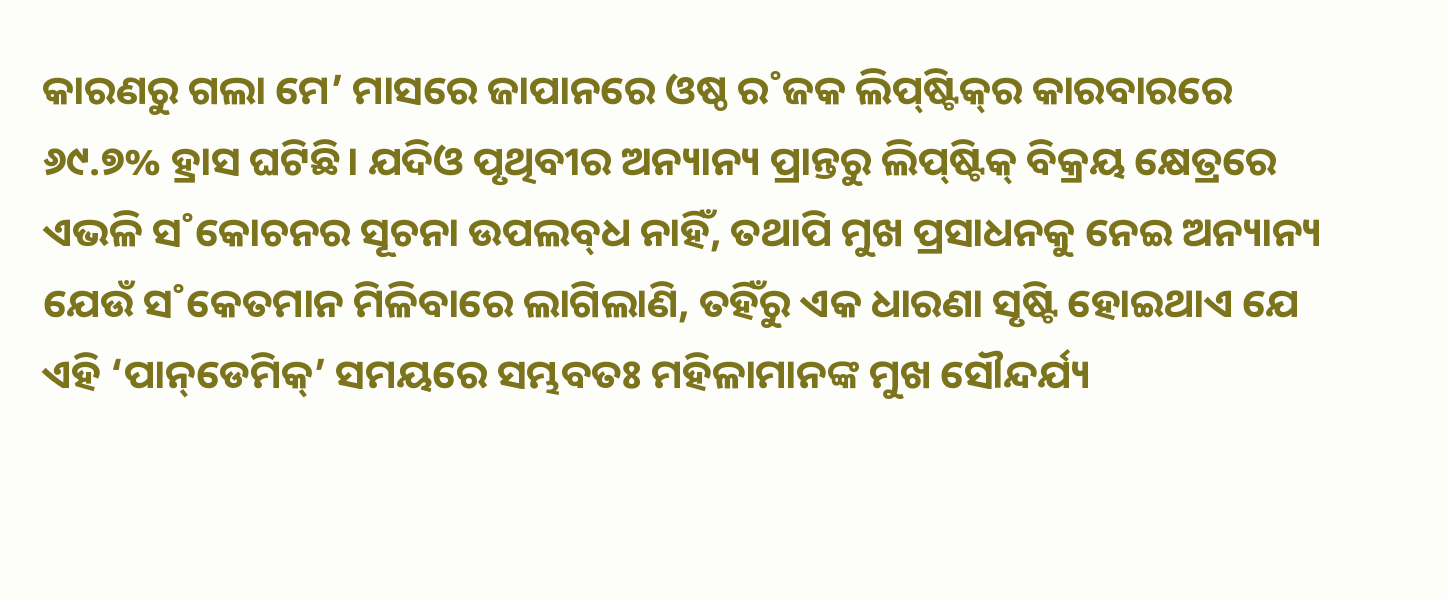କାରଣରୁ ଗଲା ମେ’ ମାସରେ ଜାପାନରେ ଓଷ୍ଠ ର˚ଜକ ଲିପ୍‌ଷ୍ଟିକ୍‌ର କାରବାରରେ ୬୯.୭% ହ୍ରାସ ଘଟିଛି। ଯଦିଓ ପୃଥିବୀର ଅନ୍ୟାନ୍ୟ ପ୍ରାନ୍ତରୁ ଲିପ୍‌ଷ୍ଟିକ୍‌ ବିକ୍ରୟ କ୍ଷେତ୍ରରେ ଏଭଳି ସ˚କୋଚନର ସୂଚନା ଉପଲବ୍‌ଧ ନାହିଁ, ତଥାପି ମୁଖ ପ୍ରସାଧନକୁ ନେଇ ଅନ୍ୟାନ୍ୟ ଯେଉଁ ସ˚କେତମାନ ମିଳିବାରେ ଲାଗିଲାଣି, ତହିଁରୁ ଏକ ଧାରଣା ସୃଷ୍ଟି ହୋଇଥାଏ ଯେ ଏହି ‘ପାନ୍‌ଡେମିକ୍‌’ ସମୟରେ ସମ୍ଭବତଃ ମହିଳାମାନଙ୍କ ମୁଖ ସୌନ୍ଦର୍ଯ୍ୟ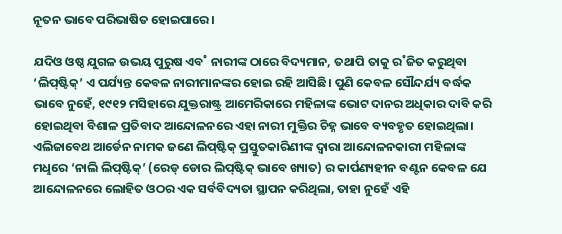ନୂତନ ଭାବେ ପରିଭାଷିତ ହୋଇପାରେ।

ଯଦିଓ ଓଷ୍ଠ ଯୁଗଳ ଉଭୟ ପୁରୁଷ ଏବ˚ ନାରୀଙ୍କ ଠାରେ ବିଦ୍ୟମାନ, ତଥାପି ତାକୁ ର˚ଜିତ କରୁଥିବା ‘ଲିପ୍‌ଷ୍ଟିକ୍‌’ ଏ ପର୍ଯ୍ୟନ୍ତ କେବଳ ନାରୀମାନଙ୍କର ହୋଇ ରହି ଆସିଛି। ପୁଣି କେବଳ ସୌନ୍ଦର୍ଯ୍ୟ ବର୍ଦ୍ଧକ ଭାବେ ନୁହେଁ, ୧୯୧୨ ମସିହାରେ ଯୁକ୍ତରାଷ୍ଟ୍ର ଆମେରିକାରେ ମହିଳାଙ୍କ ଭୋଟ ଦାନର ଅଧିକାର ଦାବି କରି ହୋଇଥିବା ବିଶାଳ ପ୍ରତିବାଦ ଆନ୍ଦୋଳନରେ ଏହା ନାରୀ ମୁକ୍ତିର ଚିହ୍ନ ଭାବେ ବ୍ୟବହୃତ ହୋଇଥିଲା। ଏଲିଜାବେଥ ଆର୍ଡେନ ନାମକ ଜଣେ ଲିପ୍‌ଷ୍ଟିକ୍‌ ପ୍ରସ୍ତୁତକାରିଣୀଙ୍କ ଦ୍ବାରା ଆନ୍ଦୋଳନକାରୀ ମହିଳାଙ୍କ ମଧୢରେ ‘ନାଲି ଲିପ୍‌ଷ୍ଟିକ୍‌’ (ରେଡ୍‌ ଡୋର ଲିପ୍‌ଷ୍ଟିକ୍‌ ଭାବେ ଖ୍ୟାତ) ର କାର୍ପଣ୍ୟହୀନ ବଣ୍ଟନ କେବଳ ଯେ ଆନ୍ଦୋଳନରେ ଲୋହିତ ଓଠର ଏକ ସର୍ବବିଦ୍ୟତା ସ୍ଥାପନ କରିଥିଲା, ତାହା ନୁହେଁ ଏହି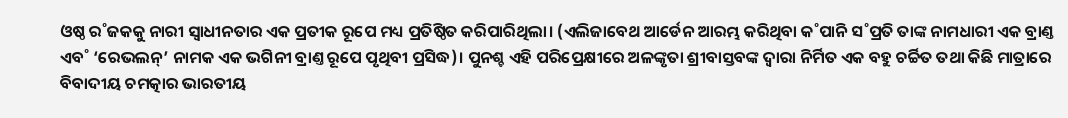ଓଷ୍ଠ ର˚ଜକକୁ ନାରୀ ସ୍ବାଧୀନତାର ଏକ ପ୍ରତୀକ ରୂପେ ମଧ୍ୟ ପ୍ରତିଷ୍ଠିତ କରିପାରିଥିଲା। (ଏଲିଜାବେଥ ଆର୍ଡେନ ଆରମ୍ଭ କରିଥିବା କ˚ପାନି ସ˚ପ୍ରତି ତାଙ୍କ ନାମଧାରୀ ଏକ ବ୍ରାଣ୍ତ ଏବ˚ ‘ରେଭଲନ୍‌’ ନାମକ ଏକ ଭଗିନୀ ବ୍ରାଣ୍ତ ରୂପେ ପୃଥିବୀ ପ୍ରସିଦ୍ଧ)। ପୁନଶ୍ଚ ଏହି ପରିପ୍ରେକ୍ଷୀରେ ଅଳଙ୍କୃତା ଶ୍ରୀବାସ୍ତବଙ୍କ ଦ୍ବାରା ନିର୍ମିତ ଏକ ବହୁ ଚର୍ଚ୍ଚିତ ତଥା କିଛି ମାତ୍ରାରେ ବିବାଦୀୟ ଚମତ୍କାର ଭାରତୀୟ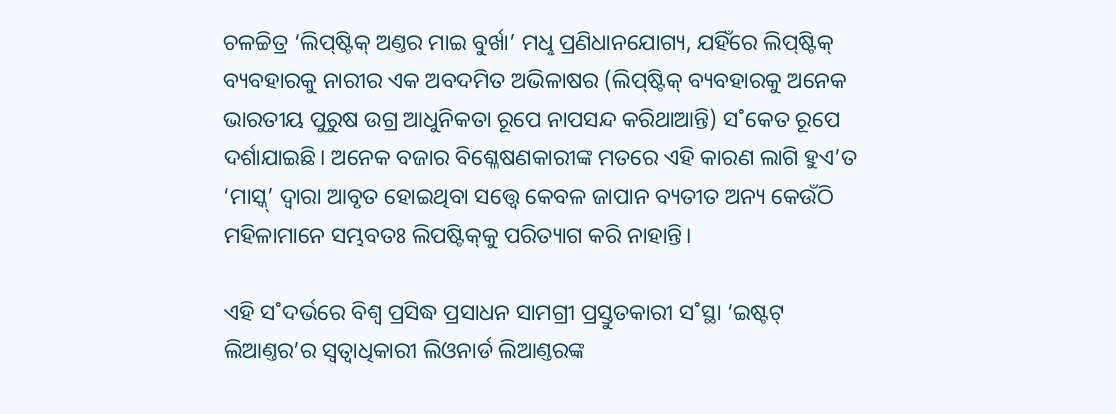ଚଳଚ୍ଚିତ୍ର ‘ଲିପ୍‌ଷ୍ଟିକ୍‌ ଅଣ୍ତର ମାଇ ବୁର୍ଖା’ ମଧୢ ପ୍ରଣିଧାନଯୋଗ୍ୟ, ଯହିଁରେ ଲିପ୍‌ଷ୍ଟିକ୍‌ ବ୍ୟବହାରକୁ ନାରୀର ଏକ ଅବଦମିତ ଅଭିଳାଷର (ଲିପ୍‌ଷ୍ଟିକ୍‌ ବ୍ୟବହାରକୁ ଅନେକ ଭାରତୀୟ ପୁରୁଷ ଉଗ୍ର ଆଧୁନିକତା ରୂପେ ନାପସନ୍ଦ କରିଥାଆନ୍ତି) ସ˚କେତ ରୂପେ ଦର୍ଶାଯାଇଛି। ଅନେକ ବଜାର ବିଶ୍ଳେଷଣକାରୀଙ୍କ ମତରେ ଏହି କାରଣ ଲାଗି ହୁଏ’ତ ‘ମାସ୍କ୍‌’ ଦ୍ବାରା ଆବୃତ ହୋଇଥିବା ସତ୍ତ୍ବେ କେବଳ ଜାପାନ ବ୍ୟତୀତ ଅନ୍ୟ କେଉଁଠି ମହିଳାମାନେ ସମ୍ଭବତଃ ଲିପଷ୍ଟିକ୍‌କୁ ପରିତ୍ୟାଗ କରି ନାହାନ୍ତି।

ଏହି ସ˚ଦର୍ଭରେ ବିଶ୍ବ ପ୍ରସିଦ୍ଧ ପ୍ରସାଧନ ସାମଗ୍ରୀ ପ୍ରସ୍ତୁତକାରୀ ସ˚ସ୍ଥା ‘ଇଷ୍ଟଟ୍‌ ଲିଆଣ୍ତର’ର ସ୍ବତ୍ବାଧିକାରୀ ଲିଓନାର୍ଡ ଲିଆଣ୍ତରଙ୍କ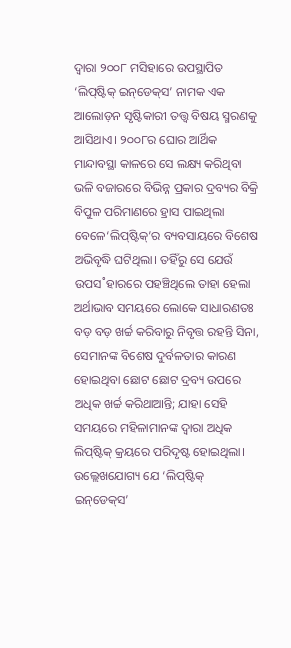ଦ୍ବାରା ୨୦୦୮ ମସିହାରେ ଉପସ୍ଥାପିତ ‘ଲିପ୍‌ଷ୍ଟିକ୍‌ ଇନ୍‌ଡେକ୍‌ସ’ ନାମକ ଏକ ଆଲୋଡ଼ନ ସୃଷ୍ଟିକାରୀ ତତ୍ତ୍ବ ବିଷୟ ସ୍ମରଣକୁ ଆସିଥାଏ। ୨୦୦୮ର ଘୋର ଆର୍ଥିକ ମାନ୍ଦାବସ୍ଥା କାଳରେ ସେ ଲକ୍ଷ୍ୟ କରିଥିବା ଭଳି ବଜାରରେ ବିଭିନ୍ନ ପ୍ରକାର ଦ୍ରବ୍ୟର ବିକ୍ରି ବିପୁଳ ପରିମାଣରେ ହ୍ରାସ ପାଇଥିଲା ବେଳେ‘ଲିପ୍‌ଷ୍ଟିକ୍‌’ର ବ୍ୟବସାୟରେ ବିଶେଷ ଅଭିବୃଦ୍ଧି ଘଟିଥିଲା। ତହିଁରୁ ସେ ଯେଉଁ ଉପସ˚ହାରରେ ପହଞ୍ଚିଥିଲେ ତାହା ହେଲା ଅର୍ଥାଭାବ ସମୟରେ ଲୋକେ ସାଧାରଣତଃ ବଡ଼ ବଡ଼ ଖର୍ଚ୍ଚ କରିବାରୁ ନିବୃତ୍ତ ରହନ୍ତି ସିନା, ସେମାନଙ୍କ ବିଶେଷ ଦୁର୍ବଳତାର କାରଣ ହୋଇଥିବା ଛୋଟ ଛୋଟ ଦ୍ରବ୍ୟ ଉପରେ ଅଧିକ ଖର୍ଚ୍ଚ କରିଥାଆନ୍ତି; ଯାହା ସେହି ସମୟରେ ମହିଳାମାନଙ୍କ ଦ୍ବାରା ଅଧିକ ଲିପ୍‌ଷ୍ଟିକ୍‌ କ୍ରୟରେ ପରିଦୃଷ୍ଟ ହୋଇଥିଲା। ଉଲ୍ଲେଖଯୋଗ୍ୟ ଯେ ‘ଲିପ୍‌ଷ୍ଟିକ୍‌ ଇନ୍‌ଡେକ୍‌ସ’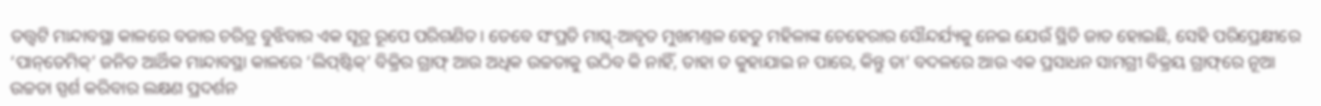ତତ୍ତ୍ବଟି ମାନ୍ଦାବସ୍ଥା କାଳରେ ବଜାର ଚରିତ୍ର ବୁଝିବାର ଏକ ସୂତ୍ର ରୂପେ ପରିଗଣିତ। ତେବେ ସଂପ୍ରତି ମାସ୍କ୍‌-ଆବୃତ ମୁଖମଣ୍ତଳ ହେତୁ ମହିଳାଙ୍କ ଚେହେରାର ସୌନ୍ଦର୍ଯ୍ୟକୁ ନେଇ ଯେଉଁ ସ୍ଥିତି ଜାତ ହୋଇଛି, ସେହି ପରିପ୍ରେକ୍ଷୀରେ ‘ପାନ୍‌ଡେମିକ୍‌’ ଜନିତ ଆର୍ଥିକ ମାନ୍ଦାବସ୍ଥା କାଳରେ ‘ଲିପ୍‌ଷ୍ଟିକ୍‌’ ବିକ୍ରିର ଗ୍ରାଫ୍‌ ଆଉ ଅଧିକ ଉଚ୍ଚତାକୁ ଉଠିବ କି ନାହିଁ, ତାହା ତ କୁହାଯାଇ ନ ପାରେ, କିନ୍ତୁ ତା’ ବଦଳରେ ଆଉ ଏକ ପ୍ରସାଧନ ସାମଗ୍ରୀ ବିକ୍ରୟ ଗ୍ରାଫ୍‌ରେ ନୂଆ ଉଚ୍ଚତା ସ୍ପର୍ଶ କରିବାର ଲକ୍ଷଣ ପ୍ରଦର୍ଶନ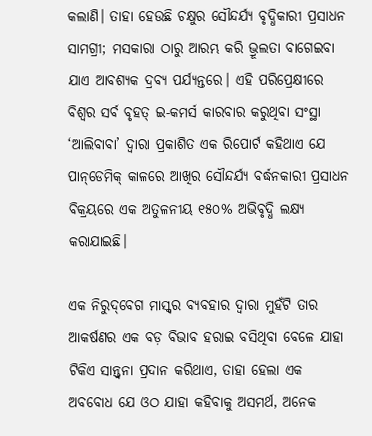କଲାଣି। ତାହା ହେଉଛି ଚକ୍ଷୁର ସୌନ୍ଦର୍ଯ୍ୟ ବୃଦ୍ଧିକାରୀ ପ୍ରସାଧନ ସାମଗ୍ରୀ; ମସକାରା ଠାରୁ ଆରମ୍ଭ କରି ଭ୍ରୂଲତା ବାଗେଇବା ଯାଏ ଆବଶ୍ୟକ ଦ୍ରବ୍ୟ ପର୍ଯ୍ୟନ୍ତରେ। ଏହି ପରିପ୍ରେକ୍ଷୀରେ ବିଶ୍ବର ସର୍ବ ବୃହତ୍‌ ଇ-କମର୍ସ କାରବାର କରୁଥିବା ସଂସ୍ଥା ‘ଆଲିବାବା’ ଦ୍ବାରା ପ୍ରକାଶିତ ଏକ ରିପୋର୍ଟ କହିଥାଏ ଯେ ପାନ୍‌ଡେମିକ୍‌ କାଳରେ ଆଖିର ସୌନ୍ଦର୍ଯ୍ୟ ବର୍ଦ୍ଧନକାରୀ ପ୍ରସାଧନ ବିକ୍ରୟରେ ଏକ ଅତୁଳନୀୟ ୧୫୦% ଅଭିବୃଦ୍ଧି ଲକ୍ଷ୍ୟ କରାଯାଇଛି।

ଏକ ନିରୁଦ୍‌ବେଗ ମାସ୍କ୍‌ର ବ୍ୟବହାର ଦ୍ବାରା ମୁହଁଟି ତାର ଆକର୍ଷଣର ଏକ ବଡ଼ ବିଭାବ ହରାଇ ବସିଥିବା ବେଳେ ଯାହା ଟିକିଏ ସାନ୍ତ୍ବନା ପ୍ରଦାନ କରିଥାଏ, ତାହା ହେଲା ଏକ ଅବବୋଧ ଯେ ଓଠ ଯାହା କହିବାକୁ ଅସମର୍ଥ, ଅନେକ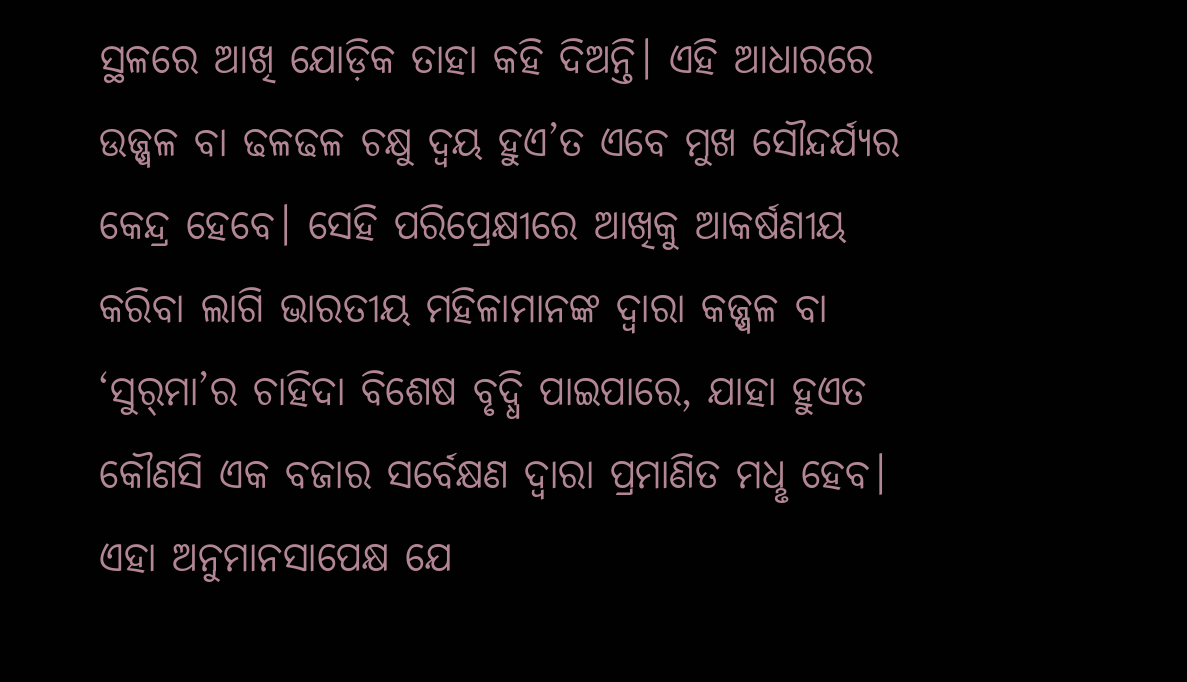ସ୍ଥଳରେ ଆଖି ଯୋଡ଼ିକ ତାହା କହି ଦିଅନ୍ତି। ଏହି ଆଧାରରେ ଉଜ୍ଜ୍ବଳ ବା ଢଳଢଳ ଚକ୍ଷୁ ଦ୍ବୟ ହୁଏ’ତ ଏବେ ମୁଖ ସୌନ୍ଦର୍ଯ୍ୟର କେନ୍ଦ୍ର ହେବେ। ସେହି ପରିପ୍ରେକ୍ଷୀରେ ଆଖିକୁ ଆକର୍ଷଣୀୟ କରିବା ଲାଗି ଭାରତୀୟ ମହିଳାମାନଙ୍କ ଦ୍ବାରା କଜ୍ଜ୍ବଳ ବା ‘ସୁର‌୍‌ମା’ର ଚାହିଦା ବିଶେଷ ବୃଦ୍ଧି ପାଇପାରେ, ଯାହା ହୁଏତ କୌଣସି ଏକ ବଜାର ସର୍ବେକ୍ଷଣ ଦ୍ବାରା ପ୍ରମାଣିତ ମଧୢ ହେବ। ଏହା ଅନୁମାନସାପେକ୍ଷ ଯେ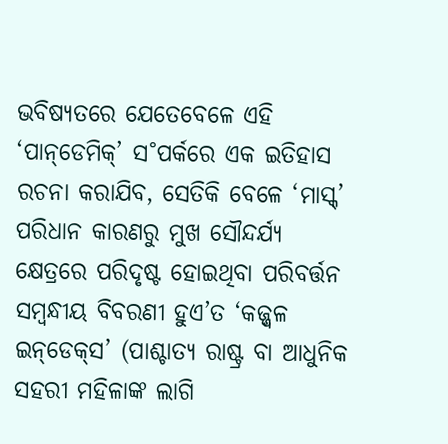ଭବିଷ୍ୟତରେ ଯେତେବେଳେ ଏହି ‘ପାନ୍‌ଡେମିକ୍‌’ ସ˚ପର୍କରେ ଏକ ଇତିହାସ ରଚନା କରାଯିବ, ସେତିକି ବେଳେ ‘ମାସ୍କ୍‌’ ପରିଧାନ କାରଣରୁ ମୁଖ ସୌନ୍ଦର୍ଯ୍ୟ କ୍ଷେତ୍ରରେ ପରିଦୃଷ୍ଟ ହୋଇଥିବା ପରିବର୍ତ୍ତନ ସମ୍ବନ୍ଧୀୟ ବିବରଣୀ ହୁଏ’ତ ‘କଜ୍ଜ୍ବଳ ଇନ୍‌ଡେକ୍‌ସ’ (ପାଶ୍ଚାତ୍ୟ ରାଷ୍ଟ୍ର ବା ଆଧୁନିକ ସହରୀ ମହିଳାଙ୍କ ଲାଗି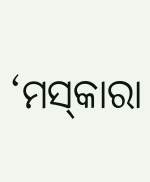‘ମସ୍‌କାରା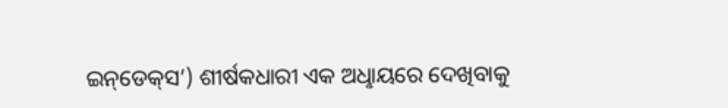ଇନ୍‌ଡେକ୍‌ସ’) ଶୀର୍ଷକଧାରୀ ଏକ ଅଧୢାୟରେ ଦେଖିବାକୁ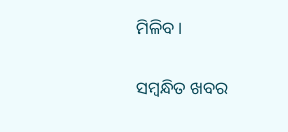ମିଳିବ।

ସମ୍ବନ୍ଧିତ ଖବର